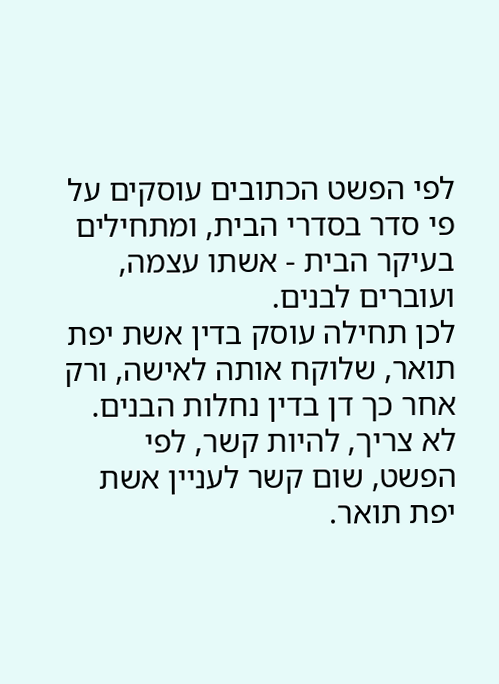לפי הפשט הכתובים עוסקים על פי סדר בסדרי הבית, ומתחילים בעיקר הבית - אשתו עצמה, ועוברים לבנים.
לכן תחילה עוסק בדין אשת יפת תואר, שלוקח אותה לאישה, ורק אחר כך דן בדין נחלות הבנים. לא צריך, להיות קשר, לפי הפשט, שום קשר לעניין אשת יפת תואר.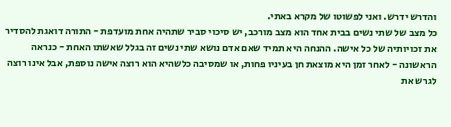והדרש ידרש. ואני לפשוטו של מקרא באתי.
כל מצב של שתי נשים בבית אחד הוא מצב מורכב, יש סיכוי סביר שתהיה אחת מועדפת - התורה דואגת להסדיר את זכויותיה של כל אישה. ההנחה היא תמיד שאם אדם נושא שתי נשים זה בגלל שאשתו האחת - כנראה הראשונה - לאחר זמן היא מוצאת חן בעיניו פחות, או שמסיבה כלשהיא הוא רוצה אישה נוספת, אבל אינו רוצה לגרש את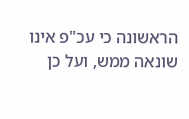הראשונה כי עכ"פ אינו שונאה ממש, ועל כן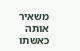משאיר אותה כאשתו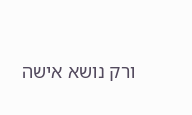ורק נושא אישה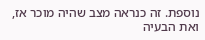נוספת. זה כנראה מצב שהיה מוכר אז, ואת הבעיה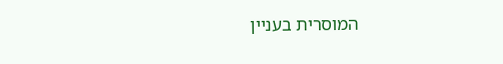המוסרית בעניין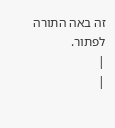זה באה התורה לפתור.
|
|